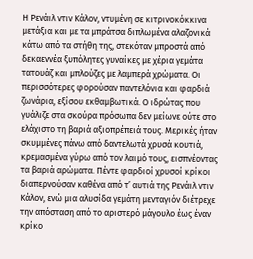Η Ρενάιλ ντιν Κάλον, ντυμένη σε κιτρινοκόκκινα μετάξια και με τα μπράτσα διπλωμένα αλαζονικά κάτω από τα στήθη της, στεκόταν μπροστά από δεκαεννέα ξυπόλητες γυναίκες με χέρια γεμάτα τατουάζ και μπλούζες με λαμπερά χρώματα. Οι περισσότερες φορούσαν παντελόνια και φαρδιά ζωνάρια, εξίσου εκθαμβωτικά. Ο ιδρώτας που γυάλιζε στα σκούρα πρόσωπα δεν μείωνε ούτε στο ελάχιστο τη βαριά αξιοπρέπειά τους. Μερικές ήταν σκυμμένες πάνω από δαντελωτά χρυσά κουτιά, κρεμασμένα γύρω από τον λαιμό τους, εισπνέοντας τα βαριά αρώματα. Πέντε φαρδιοί χρυσοί κρίκοι διαπερνούσαν καθένα από τ’ αυτιά της Ρενάιλ ντιν Κάλον, ενώ μια αλυσίδα γεμάτη μενταγιόν διέτρεχε την απόσταση από το αριστερό μάγουλο έως έναν κρίκο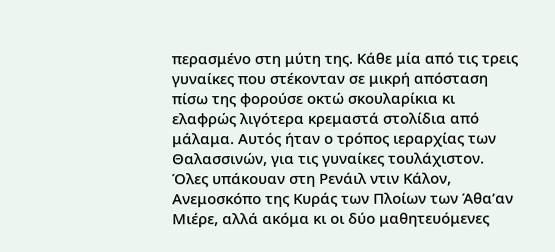περασμένο στη μύτη της. Κάθε μία από τις τρεις γυναίκες που στέκονταν σε μικρή απόσταση πίσω της φορούσε οκτώ σκουλαρίκια κι ελαφρώς λιγότερα κρεμαστά στολίδια από μάλαμα. Αυτός ήταν ο τρόπος ιεραρχίας των Θαλασσινών, για τις γυναίκες τουλάχιστον. Όλες υπάκουαν στη Ρενάιλ ντιν Κάλον, Ανεμοσκόπο της Κυράς των Πλοίων των Άθα’αν Μιέρε, αλλά ακόμα κι οι δύο μαθητευόμενες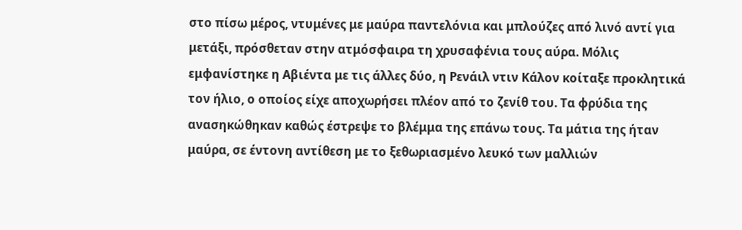στο πίσω μέρος, ντυμένες με μαύρα παντελόνια και μπλούζες από λινό αντί για μετάξι, πρόσθεταν στην ατμόσφαιρα τη χρυσαφένια τους αύρα. Μόλις εμφανίστηκε η Αβιέντα με τις άλλες δύο, η Ρενάιλ ντιν Κάλον κοίταξε προκλητικά τον ήλιο, ο οποίος είχε αποχωρήσει πλέον από το ζενίθ του. Τα φρύδια της ανασηκώθηκαν καθώς έστρεψε το βλέμμα της επάνω τους. Τα μάτια της ήταν μαύρα, σε έντονη αντίθεση με το ξεθωριασμένο λευκό των μαλλιών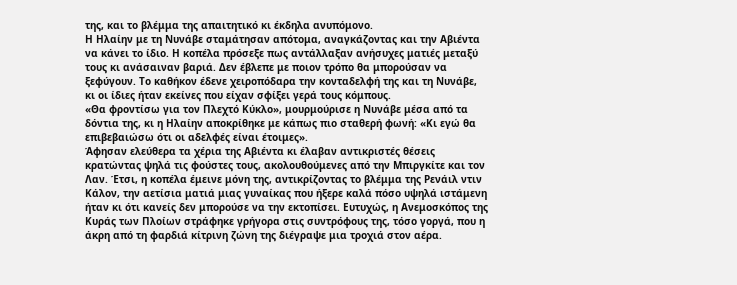της, και το βλέμμα της απαιτητικό κι έκδηλα ανυπόμονο.
Η Ηλαίην με τη Νυνάβε σταμάτησαν απότομα, αναγκάζοντας και την Αβιέντα να κάνει το ίδιο. Η κοπέλα πρόσεξε πως αντάλλαξαν ανήσυχες ματιές μεταξύ τους κι ανάσαιναν βαριά. Δεν έβλεπε με ποιον τρόπο θα μπορούσαν να ξεφύγουν. Το καθήκον έδενε χειροπόδαρα την κονταδελφή της και τη Νυνάβε, κι οι ίδιες ήταν εκείνες που είχαν σφίξει γερά τους κόμπους.
«Θα φροντίσω για τον Πλεχτό Κύκλο», μουρμούρισε η Νυνάβε μέσα από τα δόντια της, κι η Ηλαίην αποκρίθηκε με κάπως πιο σταθερή φωνή: «Κι εγώ θα επιβεβαιώσω ότι οι αδελφές είναι έτοιμες».
Άφησαν ελεύθερα τα χέρια της Αβιέντα κι έλαβαν αντικριστές θέσεις κρατώντας ψηλά τις φούστες τους, ακολουθούμενες από την Μπιργκίτε και τον Λαν. Έτσι, η κοπέλα έμεινε μόνη της, αντικρίζοντας το βλέμμα της Ρενάιλ ντιν Κάλον, την αετίσια ματιά μιας γυναίκας που ήξερε καλά πόσο υψηλά ιστάμενη ήταν κι ότι κανείς δεν μπορούσε να την εκτοπίσει. Ευτυχώς, η Ανεμοσκόπος της Κυράς των Πλοίων στράφηκε γρήγορα στις συντρόφους της, τόσο γοργά, που η άκρη από τη φαρδιά κίτρινη ζώνη της διέγραψε μια τροχιά στον αέρα.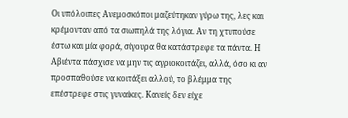Οι υπόλοιπες Ανεμοσκόποι μαζεύτηκαν γύρω της, λες και κρέμονταν από τα σιωπηλά της λόγια. Αν τη χτυπούσε έστω και μία φορά, σίγουρα θα κατάστρεφε τα πάντα. Η Αβιέντα πάσχισε να μην τις αγριοκοιτάζει, αλλά, όσο κι αν προσπαθούσε να κοιτάξει αλλού, το βλέμμα της επέστρεφε στις γυναίκες. Κανείς δεν είχε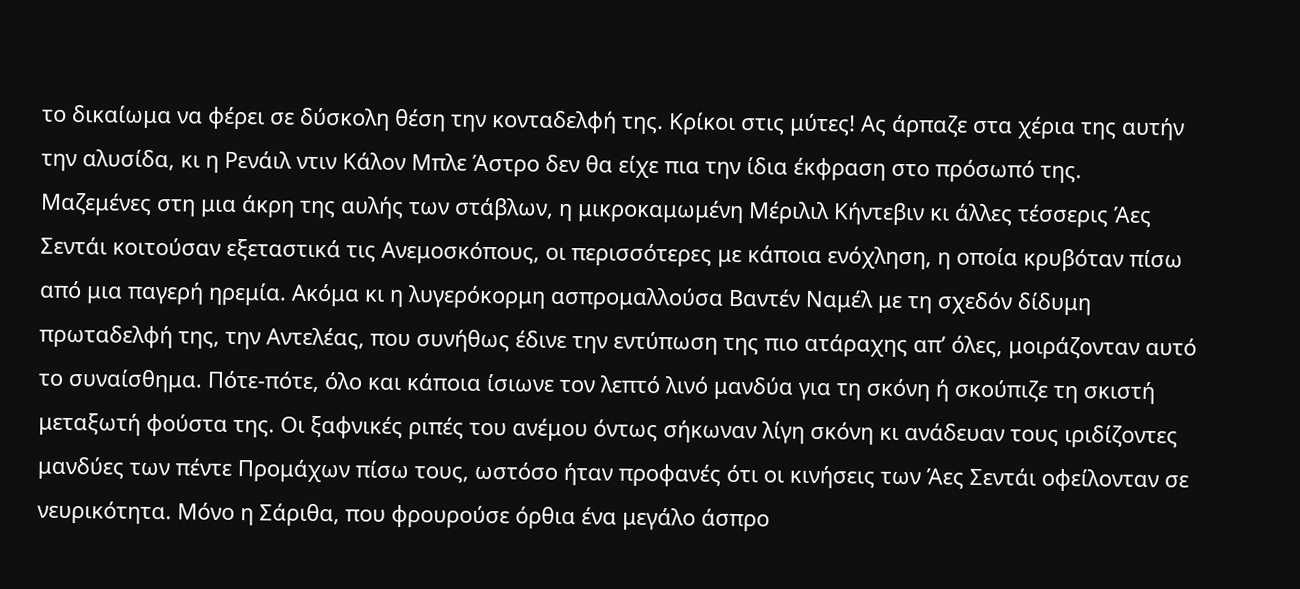το δικαίωμα να φέρει σε δύσκολη θέση την κονταδελφή της. Κρίκοι στις μύτες! Ας άρπαζε στα χέρια της αυτήν την αλυσίδα, κι η Ρενάιλ ντιν Κάλον Μπλε Άστρο δεν θα είχε πια την ίδια έκφραση στο πρόσωπό της.
Μαζεμένες στη μια άκρη της αυλής των στάβλων, η μικροκαμωμένη Μέριλιλ Κήντεβιν κι άλλες τέσσερις Άες Σεντάι κοιτούσαν εξεταστικά τις Ανεμοσκόπους, οι περισσότερες με κάποια ενόχληση, η οποία κρυβόταν πίσω από μια παγερή ηρεμία. Ακόμα κι η λυγερόκορμη ασπρομαλλούσα Βαντέν Ναμέλ με τη σχεδόν δίδυμη πρωταδελφή της, την Αντελέας, που συνήθως έδινε την εντύπωση της πιο ατάραχης απ’ όλες, μοιράζονταν αυτό το συναίσθημα. Πότε-πότε, όλο και κάποια ίσιωνε τον λεπτό λινό μανδύα για τη σκόνη ή σκούπιζε τη σκιστή μεταξωτή φούστα της. Οι ξαφνικές ριπές του ανέμου όντως σήκωναν λίγη σκόνη κι ανάδευαν τους ιριδίζοντες μανδύες των πέντε Προμάχων πίσω τους, ωστόσο ήταν προφανές ότι οι κινήσεις των Άες Σεντάι οφείλονταν σε νευρικότητα. Μόνο η Σάριθα, που φρουρούσε όρθια ένα μεγάλο άσπρο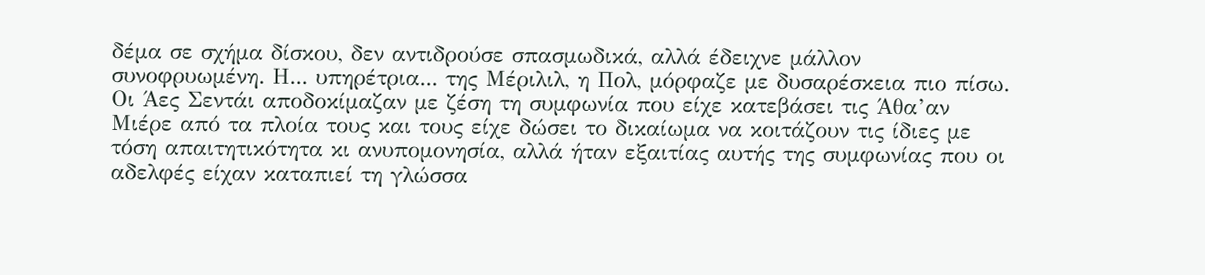δέμα σε σχήμα δίσκου, δεν αντιδρούσε σπασμωδικά, αλλά έδειχνε μάλλον συνοφρυωμένη. Η... υπηρέτρια... της Μέριλιλ, η Πολ, μόρφαζε με δυσαρέσκεια πιο πίσω. Οι Άες Σεντάι αποδοκίμαζαν με ζέση τη συμφωνία που είχε κατεβάσει τις Άθα’αν Μιέρε από τα πλοία τους και τους είχε δώσει το δικαίωμα να κοιτάζουν τις ίδιες με τόση απαιτητικότητα κι ανυπομονησία, αλλά ήταν εξαιτίας αυτής της συμφωνίας που οι αδελφές είχαν καταπιεί τη γλώσσα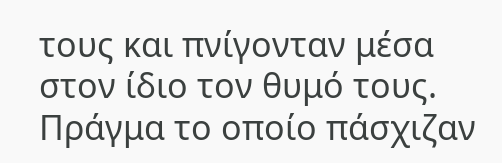τους και πνίγονταν μέσα στον ίδιο τον θυμό τους. Πράγμα το οποίο πάσχιζαν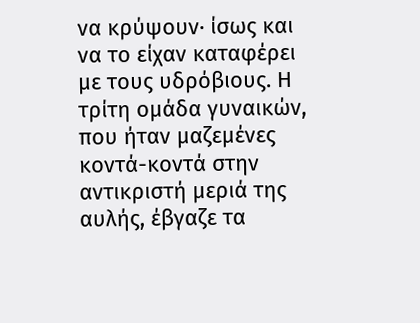να κρύψουν· ίσως και να το είχαν καταφέρει με τους υδρόβιους. Η τρίτη ομάδα γυναικών, που ήταν μαζεμένες κοντά-κοντά στην αντικριστή μεριά της αυλής, έβγαζε τα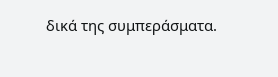δικά της συμπεράσματα.